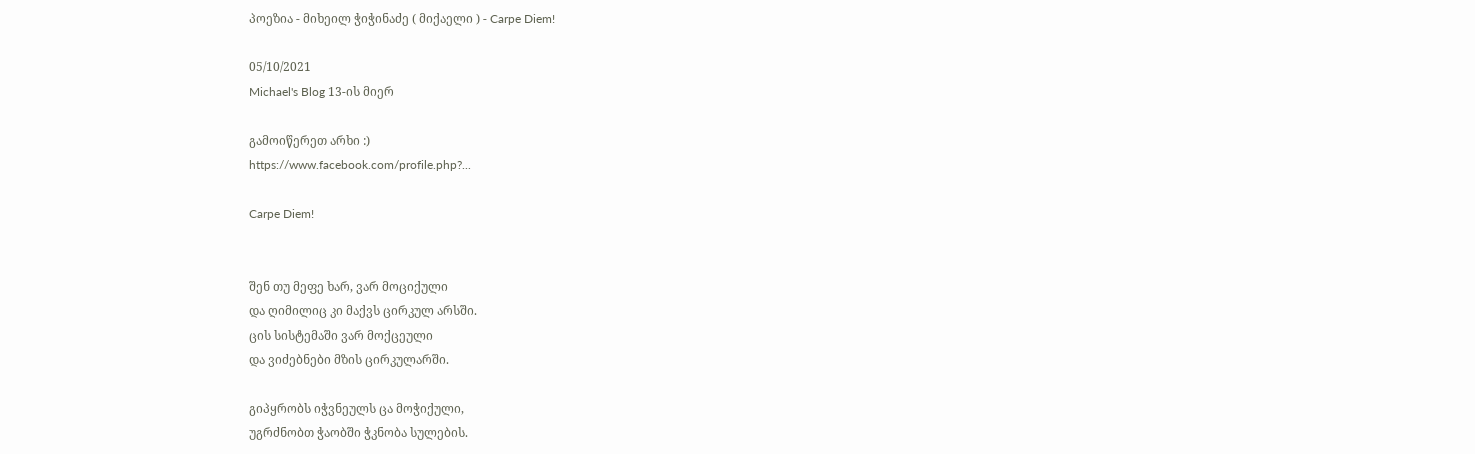პოეზია - მიხეილ ჭიჭინაძე ( მიქაელი ) - Carpe Diem!

05/10/2021
Michael's Blog 13-ის მიერ

გამოიწერეთ არხი :)
https://www.facebook.com/profile.php?...

Carpe Diem!


შენ თუ მეფე ხარ, ვარ მოციქული
და ღიმილიც კი მაქვს ცირკულ არსში.
ცის სისტემაში ვარ მოქცეული
და ვიძებნები მზის ცირკულარში.

გიპყრობს იჭვნეულს ცა მოჭიქული,
უგრძნობთ ჭაობში ჭკნობა სულების.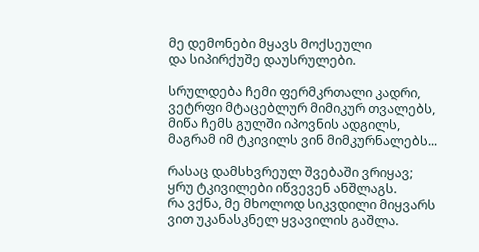მე დემონები მყავს მოქსეული
და სიპირქუშე დაუსრულები.

სრულდება ჩემი ფერმკრთალი კადრი,
ვეტრფი მტაცებლურ მიმიკურ თვალებს,
მიწა ჩემს გულში იპოვნის ადგილს,
მაგრამ იმ ტკივილს ვინ მიმკურნალებს...

რასაც დამსხვრეულ შვებაში ვრიყავ;
ყრუ ტკივილები იწვევენ ანშლაგს.
რა ვქნა, მე მხოლოდ სიკვდილი მიყვარს
ვით უკანასკნელ ყვავილის გაშლა.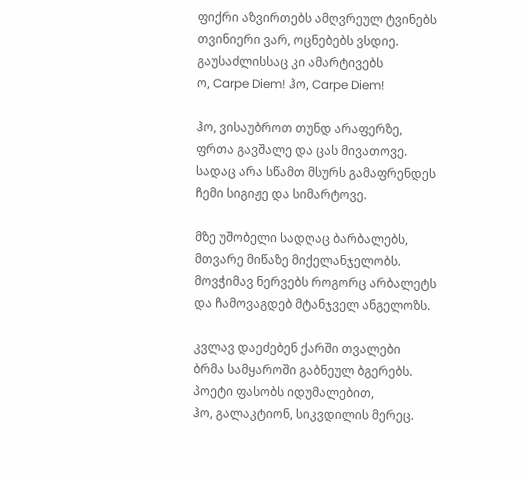ფიქრი აზვირთებს ამღვრეულ ტვინებს
თვინიერი ვარ, ოცნებებს ვსდიე.
გაუსაძლისსაც კი ამარტივებს
ო, Carpe Diem! ჰო, Carpe Diem!

ჰო, ვისაუბროთ თუნდ არაფერზე,
ფრთა გავშალე და ცას მივათოვე.
სადაც არა სწამთ მსურს გამაფრენდეს
ჩემი სიგიჟე და სიმარტოვე.

მზე უშობელი სადღაც ბარბალებს,
მთვარე მიწაზე მიქელანჯელობს.
მოვჭიმავ ნერვებს როგორც არბალეტს
და ჩამოვაგდებ მტანჯველ ანგელოზს.

კვლავ დაეძებენ ქარში თვალები
ბრმა სამყაროში გაბნეულ ბგერებს.
პოეტი ფასობს იდუმალებით,
ჰო, გალაკტიონ, სიკვდილის მერეც.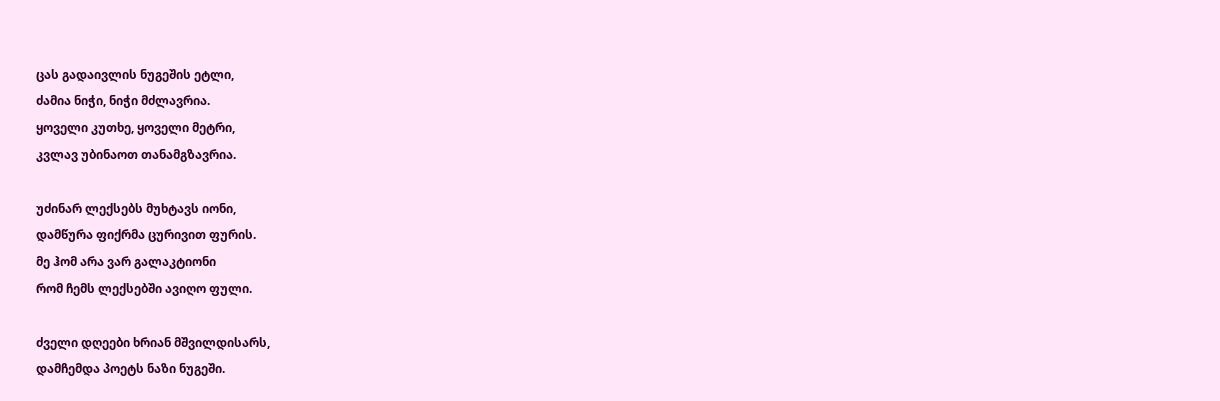ცას გადაივლის ნუგეშის ეტლი,
ძამია ნიჭი, ნიჭი მძლავრია.
ყოველი კუთხე, ყოველი მეტრი,
კვლავ უბინაოთ თანამგზავრია.

უძინარ ლექსებს მუხტავს იონი,
დამწურა ფიქრმა ცურივით ფურის.
მე ჰომ არა ვარ გალაკტიონი
რომ ჩემს ლექსებში ავიღო ფული.

ძველი დღეები ხრიან მშვილდისარს,
დამჩემდა პოეტს ნაზი ნუგეში.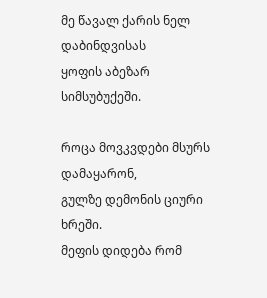მე წავალ ქარის ნელ დაბინდვისას
ყოფის აბეზარ სიმსუბუქეში.

როცა მოვკვდები მსურს დამაყარონ,
გულზე დემონის ციური ხრეში.
მეფის დიდება რომ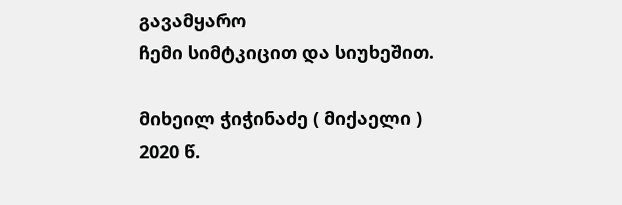გავამყარო
ჩემი სიმტკიცით და სიუხეშით.

მიხეილ ჭიჭინაძე ( მიქაელი )
2020 წ.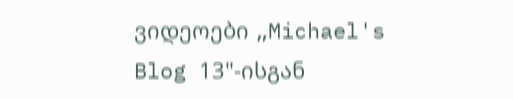ვიდეოები „Michael's Blog 13"-ისგან